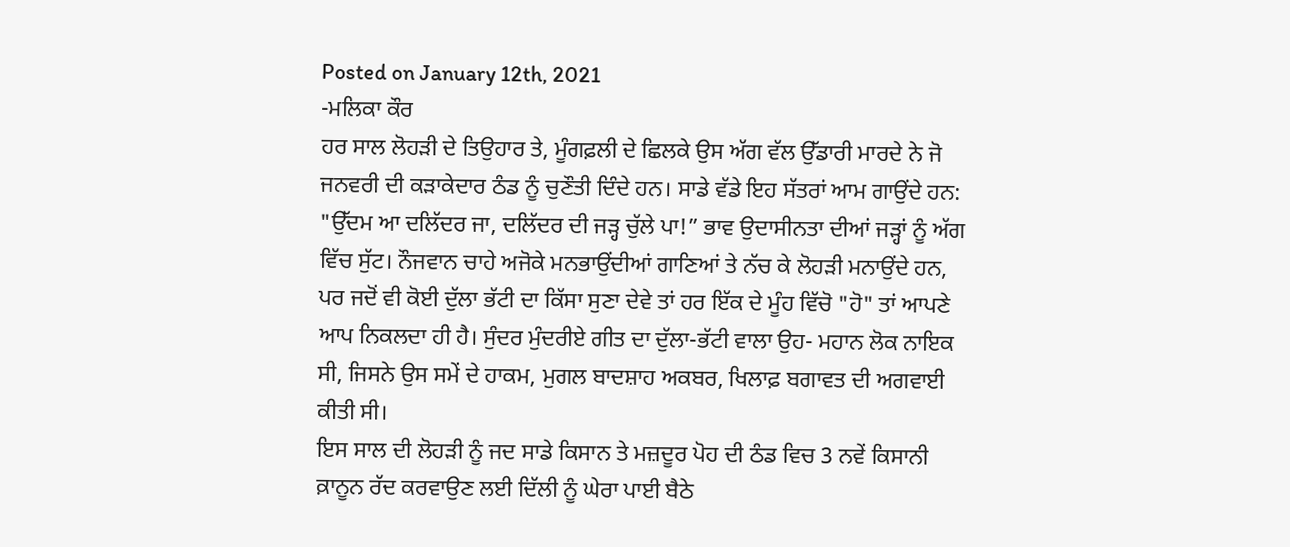Posted on January 12th, 2021
-ਮਲਿਕਾ ਕੌਰ
ਹਰ ਸਾਲ ਲੋਹੜੀ ਦੇ ਤਿਉਹਾਰ ਤੇ, ਮੂੰਗਫ਼ਲੀ ਦੇ ਛਿਲਕੇ ਉਸ ਅੱਗ ਵੱਲ ਉੱਡਾਰੀ ਮਾਰਦੇ ਨੇ ਜੋ ਜਨਵਰੀ ਦੀ ਕੜਾਕੇਦਾਰ ਠੰਡ ਨੂੰ ਚੁਣੌਤੀ ਦਿੰਦੇ ਹਨ। ਸਾਡੇ ਵੱਡੇ ਇਹ ਸੱਤਰਾਂ ਆਮ ਗਾਉਂਦੇ ਹਨ: "ਉੱਦਮ ਆ ਦਲਿੱਦਰ ਜਾ, ਦਲਿੱਦਰ ਦੀ ਜੜ੍ਹ ਚੁੱਲੇ ਪਾ!” ਭਾਵ ਉਦਾਸੀਨਤਾ ਦੀਆਂ ਜੜ੍ਹਾਂ ਨੂੰ ਅੱਗ ਵਿੱਚ ਸੁੱਟ। ਨੌਜਵਾਨ ਚਾਹੇ ਅਜੋਕੇ ਮਨਭਾਉਂਦੀਆਂ ਗਾਣਿਆਂ ਤੇ ਨੱਚ ਕੇ ਲੋਹੜੀ ਮਨਾਉਂਦੇ ਹਨ, ਪਰ ਜਦੋਂ ਵੀ ਕੋਈ ਦੁੱਲਾ ਭੱਟੀ ਦਾ ਕਿੱਸਾ ਸੁਣਾ ਦੇਵੇ ਤਾਂ ਹਰ ਇੱਕ ਦੇ ਮੂੰਹ ਵਿੱਚੋ "ਹੋ" ਤਾਂ ਆਪਣੇ ਆਪ ਨਿਕਲਦਾ ਹੀ ਹੈ। ਸੁੰਦਰ ਮੁੰਦਰੀਏ ਗੀਤ ਦਾ ਦੁੱਲਾ-ਭੱਟੀ ਵਾਲਾ ਉਹ- ਮਹਾਨ ਲੋਕ ਨਾਇਕ ਸੀ, ਜਿਸਨੇ ਉਸ ਸਮੇਂ ਦੇ ਹਾਕਮ, ਮੁਗਲ ਬਾਦਸ਼ਾਹ ਅਕਬਰ, ਖਿਲਾਫ਼ ਬਗਾਵਤ ਦੀ ਅਗਵਾਈ ਕੀਤੀ ਸੀ।
ਇਸ ਸਾਲ ਦੀ ਲੋਹੜੀ ਨੂੰ ਜਦ ਸਾਡੇ ਕਿਸਾਨ ਤੇ ਮਜ਼ਦੂਰ ਪੋਹ ਦੀ ਠੰਡ ਵਿਚ 3 ਨਵੇਂ ਕਿਸਾਨੀ ਕ਼ਾਨੂਨ ਰੱਦ ਕਰਵਾਉਣ ਲਈ ਦਿੱਲੀ ਨੂੰ ਘੇਰਾ ਪਾਈ ਬੈਠੇ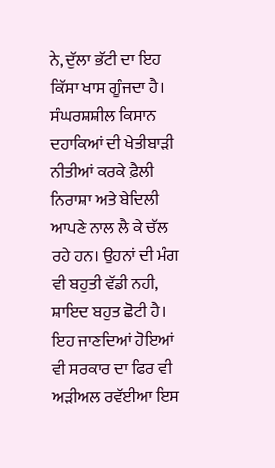ਨੇ, ਦੁੱਲਾ ਭੱਟੀ ਦਾ ਇਹ ਕਿੱਸਾ ਖਾਸ ਗੂੰਜਦਾ ਹੈ।
ਸੰਘਰਸ਼ਸ਼ੀਲ ਕਿਸਾਨ ਦਹਾਕਿਆਂ ਦੀ ਖੇਤੀਬਾੜੀ ਨੀਤੀਆਂ ਕਰਕੇ ਫ਼ੈਲੀ ਨਿਰਾਸ਼ਾ ਅਤੇ ਬੇਦਿਲੀ ਆਪਣੇ ਨਾਲ ਲੈ ਕੇ ਚੱਲ ਰਹੇ ਹਨ। ਉਹਨਾਂ ਦੀ ਮੰਗ ਵੀ ਬਹੁਤੀ ਵੱਡੀ ਨਹੀ, ਸ਼ਾਇਦ ਬਹੁਤ ਛੋਟੀ ਹੈ। ਇਹ ਜਾਣਦਿਆਂ ਹੋਇਆਂ ਵੀ ਸਰਕਾਰ ਦਾ ਫਿਰ ਵੀ ਅੜੀਅਲ ਰਵੱਈਆ ਇਸ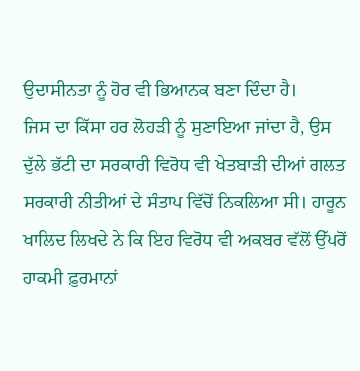ਉਦਾਸੀਨਤਾ ਨੂੰ ਹੋਰ ਵੀ ਭਿਆਨਕ ਬਣਾ ਦਿੰਦਾ ਹੈ।
ਜਿਸ ਦਾ ਕਿੱਸਾ ਹਰ ਲੋਹੜੀ ਨੂੰ ਸੁਣਾਇਆ ਜਾਂਦਾ ਹੈ, ਉਸ ਦੁੱਲੇ ਭੱਟੀ ਦਾ ਸਰਕਾਰੀ ਵਿਰੋਧ ਵੀ ਖੇਤਬਾੜੀ ਦੀਆਂ ਗਲਤ ਸਰਕਾਰੀ ਨੀਤੀਆਂ ਦੇ ਸੰਤਾਪ ਵਿੱਚੋਂ ਨਿਕਲਿਆ ਸੀ। ਹਾਰੂਨ ਖਾਲਿਦ ਲਿਖਦੇ ਨੇ ਕਿ ਇਹ ਵਿਰੋਧ ਵੀ ਅਕਬਰ ਵੱਲੋਂ ਉੱਪਰੋਂ ਹਾਕਮੀ ਫ਼ੁਰਮਾਨਾਂ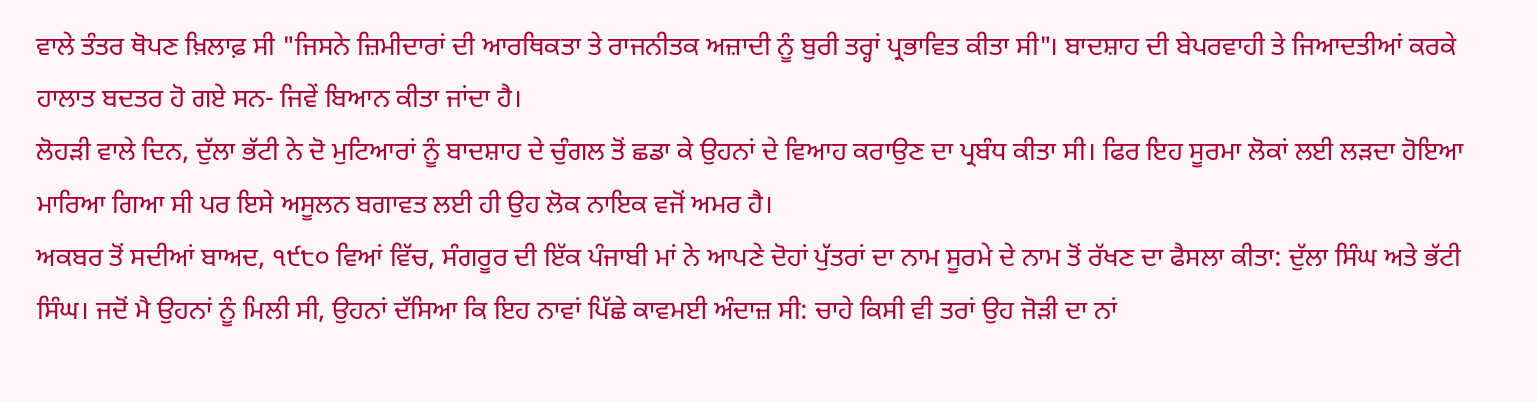ਵਾਲੇ ਤੰਤਰ ਥੋਪਣ ਖ਼ਿਲਾਫ਼ ਸੀ "ਜਿਸਨੇ ਜ਼ਿਮੀਦਾਰਾਂ ਦੀ ਆਰਥਿਕਤਾ ਤੇ ਰਾਜਨੀਤਕ ਅਜ਼ਾਦੀ ਨੂੰ ਬੁਰੀ ਤਰ੍ਹਾਂ ਪ੍ਰਭਾਵਿਤ ਕੀਤਾ ਸੀ"। ਬਾਦਸ਼ਾਹ ਦੀ ਬੇਪਰਵਾਹੀ ਤੇ ਜਿਆਦਤੀਆਂ ਕਰਕੇ ਹਾਲਾਤ ਬਦਤਰ ਹੋ ਗਏ ਸਨ- ਜਿਵੇਂ ਬਿਆਨ ਕੀਤਾ ਜਾਂਦਾ ਹੈ।
ਲੋਹੜੀ ਵਾਲੇ ਦਿਨ, ਦੁੱਲਾ ਭੱਟੀ ਨੇ ਦੋ ਮੁਟਿਆਰਾਂ ਨੂੰ ਬਾਦਸ਼ਾਹ ਦੇ ਚੁੰਗਲ ਤੋਂ ਛਡਾ ਕੇ ਉਹਨਾਂ ਦੇ ਵਿਆਹ ਕਰਾਉਣ ਦਾ ਪ੍ਰਬੰਧ ਕੀਤਾ ਸੀ। ਫਿਰ ਇਹ ਸੂਰਮਾ ਲੋਕਾਂ ਲਈ ਲੜਦਾ ਹੋਇਆ ਮਾਰਿਆ ਗਿਆ ਸੀ ਪਰ ਇਸੇ ਅਸੂਲਨ ਬਗਾਵਤ ਲਈ ਹੀ ਉਹ ਲੋਕ ਨਾਇਕ ਵਜੋਂ ਅਮਰ ਹੈ।
ਅਕਬਰ ਤੋਂ ਸਦੀਆਂ ਬਾਅਦ, ੧੯੮੦ ਵਿਆਂ ਵਿੱਚ, ਸੰਗਰੂਰ ਦੀ ਇੱਕ ਪੰਜਾਬੀ ਮਾਂ ਨੇ ਆਪਣੇ ਦੋਹਾਂ ਪੁੱਤਰਾਂ ਦਾ ਨਾਮ ਸੂਰਮੇ ਦੇ ਨਾਮ ਤੋਂ ਰੱਖਣ ਦਾ ਫੈਸਲਾ ਕੀਤਾ: ਦੁੱਲਾ ਸਿੰਘ ਅਤੇ ਭੱਟੀ ਸਿੰਘ। ਜਦੋਂ ਮੈ ਉਹਨਾਂ ਨੂੰ ਮਿਲੀ ਸੀ, ਉਹਨਾਂ ਦੱਸਿਆ ਕਿ ਇਹ ਨਾਵਾਂ ਪਿੱਛੇ ਕਾਵਮਈ ਅੰਦਾਜ਼ ਸੀ: ਚਾਹੇ ਕਿਸੀ ਵੀ ਤਰਾਂ ਉਹ ਜੋੜੀ ਦਾ ਨਾਂ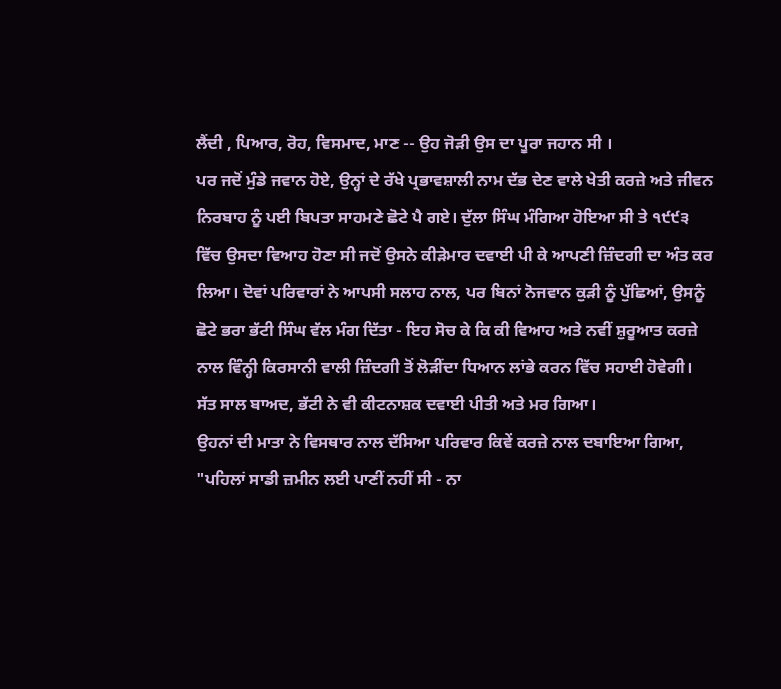ਲੈਂਦੀ , ਪਿਆਰ, ਰੋਹ, ਵਿਸਮਾਦ, ਮਾਣ -- ਉਹ ਜੋੜੀ ਉਸ ਦਾ ਪੂਰਾ ਜਹਾਨ ਸੀ ।
ਪਰ ਜਦੋਂ ਮੁੰਡੇ ਜਵਾਨ ਹੋਏ, ਉਨ੍ਹਾਂ ਦੇ ਰੱਖੇ ਪ੍ਰਭਾਵਸ਼ਾਲੀ ਨਾਮ ਦੱਭ ਦੇਣ ਵਾਲੇ ਖੇਤੀ ਕਰਜ਼ੇ ਅਤੇ ਜੀਵਨ ਨਿਰਬਾਹ ਨੂੰ ਪਈ ਬਿਪਤਾ ਸਾਹਮਣੇ ਛੋਟੇ ਪੈ ਗਏ। ਦੁੱਲਾ ਸਿੰਘ ਮੰਗਿਆ ਹੋਇਆ ਸੀ ਤੇ ੧੯੯੩ ਵਿੱਚ ਉਸਦਾ ਵਿਆਹ ਹੋਣਾ ਸੀ ਜਦੋਂ ਉਸਨੇ ਕੀੜੇਮਾਰ ਦਵਾਈ ਪੀ ਕੇ ਆਪਣੀ ਜ਼ਿੰਦਗੀ ਦਾ ਅੰਤ ਕਰ ਲਿਆ। ਦੋਵਾਂ ਪਰਿਵਾਰਾਂ ਨੇ ਆਪਸੀ ਸਲਾਹ ਨਾਲ, ਪਰ ਬਿਨਾਂ ਨੋਜਵਾਨ ਕੁੜੀ ਨੂੰ ਪੁੱਛਿਆਂ, ਉਸਨੂੰ ਛੋਟੇ ਭਰਾ ਭੱਟੀ ਸਿੰਘ ਵੱਲ ਮੰਗ ਦਿੱਤਾ - ਇਹ ਸੋਚ ਕੇ ਕਿ ਕੀ ਵਿਆਹ ਅਤੇ ਨਵੀਂ ਸ਼ੁਰੂਆਤ ਕਰਜ਼ੇ ਨਾਲ ਵਿੰਨ੍ਹੀ ਕਿਰਸਾਨੀ ਵਾਲੀ ਜ਼ਿੰਦਗੀ ਤੋਂ ਲੋੜੀਂਦਾ ਧਿਆਨ ਲਾਂਭੇ ਕਰਨ ਵਿੱਚ ਸਹਾਈ ਹੋਵੇਗੀ।
ਸੱਤ ਸਾਲ ਬਾਅਦ, ਭੱਟੀ ਨੇ ਵੀ ਕੀਟਨਾਸ਼ਕ ਦਵਾਈ ਪੀਤੀ ਅਤੇ ਮਰ ਗਿਆ।
ਉਹਨਾਂ ਦੀ ਮਾਤਾ ਨੇ ਵਿਸਥਾਰ ਨਾਲ ਦੱਸਿਆ ਪਰਿਵਾਰ ਕਿਵੇਂ ਕਰਜ਼ੇ ਨਾਲ ਦਬਾਇਆ ਗਿਆ, "ਪਹਿਲਾਂ ਸਾਡੀ ਜ਼ਮੀਨ ਲਈ ਪਾਣੀਂ ਨਹੀਂ ਸੀ - ਨਾ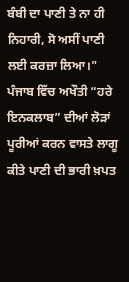ਬੰਬੀ ਦਾ ਪਾਣੀ ਤੇ ਨਾ ਹੀ ਨਿਹਾਰੀ, ਸੋ ਅਸੀਂ ਪਾਣੀ ਲਈ ਕਰਜ਼ਾ ਲਿਆ।" ਪੰਜਾਬ ਵਿੱਚ ਅਖੌਤੀ “ਹਰੇ ਇਨਕਲਾਬ” ਦੀਆਂ ਲੋੜਾਂ ਪੂਰੀਆਂ ਕਰਨ ਵਾਸਤੇ ਲਾਗੂ ਕੀਤੇ ਪਾਣੀ ਦੀ ਭਾਰੀ ਖ਼ਪਤ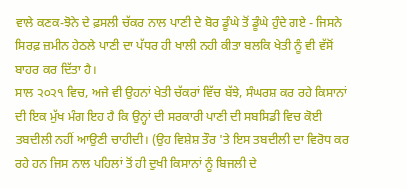ਵਾਲੇ ਕਣਕ-ਝੋਨੇ ਦੇ ਫ਼ਸਲੀ ਚੱਕਰ ਨਾਲ ਪਾਣੀ ਦੇ ਬੋਰ ਡੂੰਘੇ ਤੋਂ ਡੂੰਘੇ ਹੁੰਦੇ ਗਏ - ਜਿਸਨੇ ਸਿਰਫ਼ ਜ਼ਮੀਨ ਹੇਠਲੇ ਪਾਣੀ ਦਾ ਪੱਧਰ ਹੀ ਖਾਲੀ ਨਹੀ ਕੀਤਾ ਬਲਕਿ ਖੇਤੀ ਨੂੰ ਵੀ ਵੱਸੋਂ ਬਾਹਰ ਕਰ ਦਿੱਤਾ ਹੈ।
ਸਾਲ ੨੦੨੧ ਵਿਚ, ਅਜੇ ਵੀ ਉਹਨਾਂ ਖੇਤੀ ਚੱਕਰਾਂ ਵਿੱਚ ਬੱਝੇ, ਸੰਘਰਸ਼ ਕਰ ਰਹੇ ਕਿਸਾਨਾਂ ਦੀ ਇਕ ਮੁੱਖ ਮੰਗ ਇਹ ਹੈ ਕਿ ਉਨ੍ਹਾਂ ਦੀ ਸਰਕਾਰੀ ਪਾਣੀ ਦੀ ਸਬਸਿਡੀ ਵਿਚ ਕੋਈ ਤਬਦੀਲੀ ਨਹੀਂ ਆਉਣੀ ਚਾਹੀਦੀ। (ਉਹ ਵਿਸ਼ੇਸ਼ ਤੌਰ 'ਤੇ ਇਸ ਤਬਦੀਲੀ ਦਾ ਵਿਰੋਧ ਕਰ ਰਹੇ ਹਨ ਜਿਸ ਨਾਲ ਪਹਿਲਾਂ ਤੋਂ ਹੀ ਦੁਖੀ ਕਿਸਾਨਾਂ ਨੂੰ ਬਿਜਲੀ ਦੇ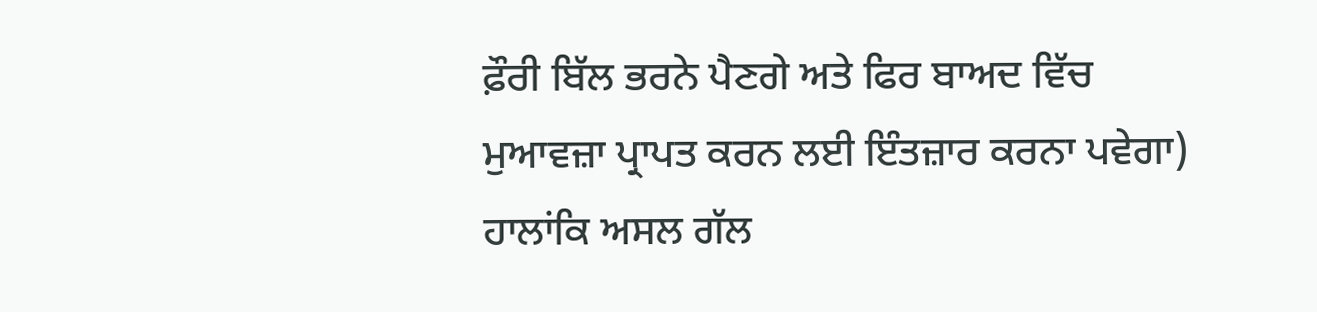ਫ਼ੌਰੀ ਬਿੱਲ ਭਰਨੇ ਪੈਣਗੇ ਅਤੇ ਫਿਰ ਬਾਅਦ ਵਿੱਚ ਮੁਆਵਜ਼ਾ ਪ੍ਰਾਪਤ ਕਰਨ ਲਈ ਇੰਤਜ਼ਾਰ ਕਰਨਾ ਪਵੇਗਾ)
ਹਾਲਾਂਕਿ ਅਸਲ ਗੱਲ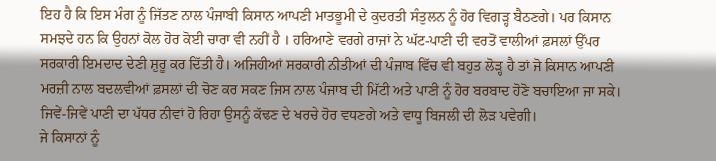ਇਹ ਹੈ ਕਿ ਇਸ ਮੰਗ ਨੂੰ ਜਿੱਤਣ ਨਾਲ ਪੰਜਾਬੀ ਕਿਸਾਨ ਆਪਣੀ ਮਾਤਭੂਮੀ ਦੇ ਕੁਦਰਤੀ ਸੰਤੁਲਨ ਨੂੰ ਹੋਰ ਵਿਗੜ੍ਹ ਬੈਠਣਗੇ। ਪਰ ਕਿਸਾਨ ਸਮਝਦੇ ਹਨ ਕਿ ਉਹਨਾਂ ਕੋਲ ਹੋਰ ਕੋਈ ਚਾਰਾ ਵੀ ਨਹੀਂ ਹੈ । ਹਰਿਆਣੇ ਵਰਗੇ ਰਾਜਾਂ ਨੇ ਘੱਟ-ਪਾਣੀ ਦੀ ਵਰਤੋਂ ਵਾਲੀਆਂ ਫ਼ਸਲਾਂ ਉੱਪਰ ਸਰਕਾਰੀ ਇਮਦਾਦ ਦੇਣੀ ਸ਼ੁਰੂ ਕਰ ਦਿੱਤੀ ਹੈ। ਅਜਿਹੀਆਂ ਸਰਕਾਰੀ ਨੀਤੀਆਂ ਦੀ ਪੰਜਾਬ ਵਿੱਚ ਵੀ ਬਹੁਤ ਲੋੜ੍ਹ ਹੈ ਤਾਂ ਜੋ ਕਿਸਾਨ ਆਪਣੀ ਮਰਜ਼ੀ ਨਾਲ ਬਦਲਵੀਆਂ ਫ਼ਸਲਾਂ ਦੀ ਚੋਣ ਕਰ ਸਕਣ ਜਿਸ ਨਾਲ ਪੰਜਾਬ ਦੀ ਮਿੱਟੀ ਅਤੇ ਪਾਣੀ ਨੂੰ ਹੋਰ ਬਰਬਾਦ ਹੋਣੋ ਬਚਾਇਆ ਜਾ ਸਕੇ। ਜਿਵੇਂ-ਜਿਵੇਂ ਪਾਣੀ ਦਾ ਪੱਧਰ ਨੀਵਾਂ ਹੋ ਰਿਹਾ ਉਸਨੂੰ ਕੱਢਣ ਦੇ ਖਰਚੇ ਹੋਰ ਵਧਣਗੇ ਅਤੇ ਵਾਧੂ ਬਿਜਲੀ ਦੀ ਲੋੜ ਪਵੇਗੀ।
ਜੇ ਕਿਸਾਨਾਂ ਨੂੰ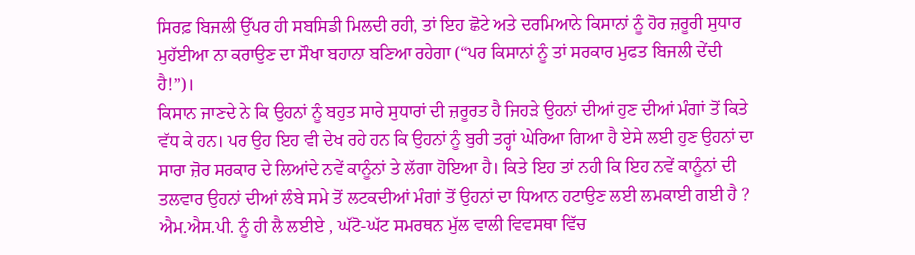ਸਿਰਫ਼ ਬਿਜਲੀ ਉੱਪਰ ਹੀ ਸਬਸਿਡੀ ਮਿਲਦੀ ਰਹੀ, ਤਾਂ ਇਹ ਛੋਟੇ ਅਤੇ ਦਰਮਿਆਨੇ ਕਿਸਾਨਾਂ ਨੂੰ ਹੋਰ ਜ਼ਰੂਰੀ ਸੁਧਾਰ ਮੁਹੱਈਆ ਨਾ ਕਰਾਉਣ ਦਾ ਸੌਖਾ ਬਹਾਨਾ ਬਣਿਆ ਰਹੇਗਾ (“ਪਰ ਕਿਸਾਨਾਂ ਨੂੰ ਤਾਂ ਸਰਕਾਰ ਮੁਫਤ ਬਿਜਲੀ ਦੇਂਦੀ ਹੈ!”)।
ਕਿਸਾਨ ਜਾਣਦੇ ਨੇ ਕਿ ਉਹਨਾਂ ਨੂੰ ਬਹੁਤ ਸਾਰੇ ਸੁਧਾਰਾਂ ਦੀ ਜ਼ਰੂਰਤ ਹੈ ਜਿਹੜੇ ਉਹਨਾਂ ਦੀਆਂ ਹੁਣ ਦੀਆਂ ਮੰਗਾਂ ਤੋਂ ਕਿਤੇ ਵੱਧ ਕੇ ਹਨ। ਪਰ ਉਹ ਇਹ ਵੀ ਦੇਖ ਰਹੇ ਹਨ ਕਿ ਉਹਨਾਂ ਨੂੰ ਬੁਰੀ ਤਰ੍ਹਾਂ ਘੇਰਿਆ ਗਿਆ ਹੈ ਏਸੇ ਲਈ ਹੁਣ ਉਹਨਾਂ ਦਾ ਸਾਰਾ ਜ਼ੋਰ ਸਰਕਾਰ ਦੇ ਲਿਆਂਦੇ ਨਵੇਂ ਕਾਨੂੰਨਾਂ ਤੇ ਲੱਗਾ ਹੋਇਆ ਹੈ। ਕਿਤੇ ਇਹ ਤਾਂ ਨਹੀ ਕਿ ਇਹ ਨਵੇਂ ਕਾਨੂੰਨਾਂ ਦੀ ਤਲਵਾਰ ਉਹਨਾਂ ਦੀਆਂ ਲੰਬੇ ਸਮੇ ਤੋਂ ਲਟਕਦੀਆਂ ਮੰਗਾਂ ਤੋਂ ਉਹਨਾਂ ਦਾ ਧਿਆਨ ਹਟਾਉਣ ਲਈ ਲਮਕਾਈ ਗਈ ਹੈ ?
ਐਮ.ਐਸ.ਪੀ. ਨੂੰ ਹੀ ਲੈ ਲਈਏ , ਘੱਟੋ-ਘੱਟ ਸਮਰਥਨ ਮੁੱਲ ਵਾਲੀ ਵਿਵਸਥਾ ਵਿੱਚ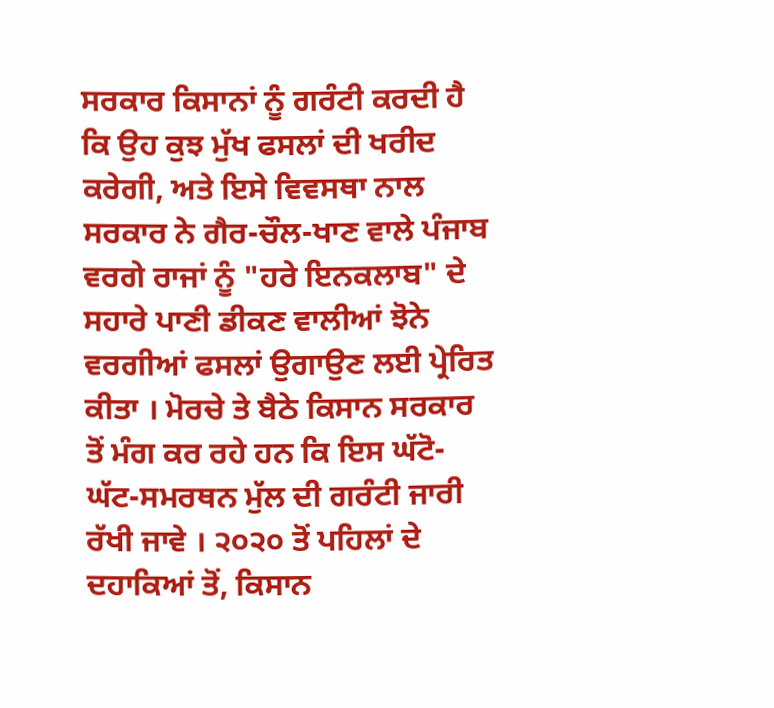ਸਰਕਾਰ ਕਿਸਾਨਾਂ ਨੂੰ ਗਰੰਟੀ ਕਰਦੀ ਹੈ ਕਿ ਉਹ ਕੁਝ ਮੁੱਖ ਫਸਲਾਂ ਦੀ ਖਰੀਦ ਕਰੇਗੀ, ਅਤੇ ਇਸੇ ਵਿਵਸਥਾ ਨਾਲ ਸਰਕਾਰ ਨੇ ਗੈਰ-ਚੌਲ-ਖਾਣ ਵਾਲੇ ਪੰਜਾਬ ਵਰਗੇ ਰਾਜਾਂ ਨੂੰ "ਹਰੇ ਇਨਕਲਾਬ" ਦੇ ਸਹਾਰੇ ਪਾਣੀ ਡੀਕਣ ਵਾਲੀਆਂ ਝੋਨੇ ਵਰਗੀਆਂ ਫਸਲਾਂ ਉਗਾਉਣ ਲਈ ਪ੍ਰੇਰਿਤ ਕੀਤਾ । ਮੋਰਚੇ ਤੇ ਬੈਠੇ ਕਿਸਾਨ ਸਰਕਾਰ ਤੋਂ ਮੰਗ ਕਰ ਰਹੇ ਹਨ ਕਿ ਇਸ ਘੱਟੋ-ਘੱਟ-ਸਮਰਥਨ ਮੁੱਲ ਦੀ ਗਰੰਟੀ ਜਾਰੀ ਰੱਖੀ ਜਾਵੇ । ੨੦੨੦ ਤੋਂ ਪਹਿਲਾਂ ਦੇ ਦਹਾਕਿਆਂ ਤੋਂ, ਕਿਸਾਨ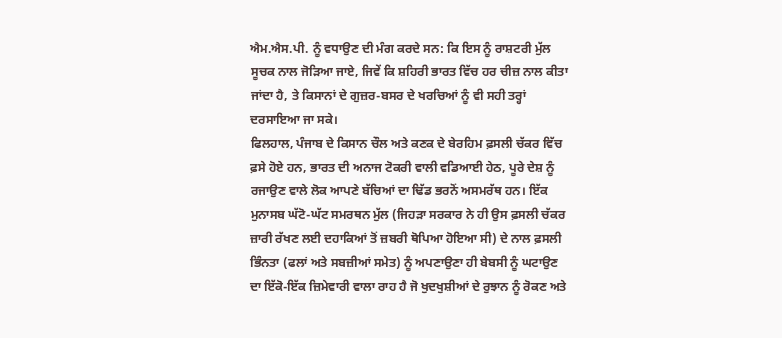ਐਮ.ਐਸ.ਪੀ. ਨੂੰ ਵਧਾਉਣ ਦੀ ਮੰਗ ਕਰਦੇ ਸਨ: ਕਿ ਇਸ ਨੂੰ ਰਾਸ਼ਟਰੀ ਮੁੱਲ ਸੂਚਕ ਨਾਲ ਜੋੜਿਆ ਜਾਏ, ਜਿਵੇਂ ਕਿ ਸ਼ਹਿਰੀ ਭਾਰਤ ਵਿੱਚ ਹਰ ਚੀਜ਼ ਨਾਲ ਕੀਤਾ ਜਾਂਦਾ ਹੈ, ਤੇ ਕਿਸਾਨਾਂ ਦੇ ਗੁਜ਼ਰ-ਬਸਰ ਦੇ ਖਰਚਿਆਂ ਨੂੰ ਵੀ ਸਹੀ ਤਰ੍ਹਾਂ ਦਰਸਾਇਆ ਜਾ ਸਕੇ।
ਫਿਲਹਾਲ, ਪੰਜਾਬ ਦੇ ਕਿਸਾਨ ਚੌਲ ਅਤੇ ਕਣਕ ਦੇ ਬੇਰਹਿਮ ਫ਼ਸਲੀ ਚੱਕਰ ਵਿੱਚ ਫ਼ਸੇ ਹੋਏ ਹਨ, ਭਾਰਤ ਦੀ ਅਨਾਜ ਟੋਕਰੀ ਵਾਲੀ ਵਡਿਆਈ ਹੇਠ, ਪੂਰੇ ਦੇਸ਼ ਨੂੰ ਰਜਾਉਣ ਵਾਲੇ ਲੋਕ ਆਪਣੇ ਬੱਚਿਆਂ ਦਾ ਢਿੱਡ ਭਰਨੋਂ ਅਸਮਰੱਥ ਹਨ। ਇੱਕ ਮੁਨਾਸਬ ਘੱਟੋ-ਘੱਟ ਸਮਰਥਨ ਮੁੱਲ (ਜਿਹੜਾ ਸਰਕਾਰ ਨੇ ਹੀ ਉਸ ਫ਼ਸਲੀ ਚੱਕਰ ਜ਼ਾਰੀ ਰੱਖਣ ਲਈ ਦਹਾਕਿਆਂ ਤੋਂ ਜ਼ਬਰੀ ਥੋਪਿਆ ਹੋਇਆ ਸੀ) ਦੇ ਨਾਲ ਫ਼ਸਲੀ ਭਿੰਨਤਾ (ਫਲਾਂ ਅਤੇ ਸਬਜ਼ੀਆਂ ਸਮੇਤ) ਨੂੰ ਅਪਣਾਉਣਾ ਹੀ ਬੇਬਸੀ ਨੂੰ ਘਟਾਉਣ ਦਾ ਇੱਕੋ-ਇੱਕ ਜ਼ਿਮੇਵਾਰੀ ਵਾਲਾ ਰਾਹ ਹੈ ਜੋ ਖੁਦਖੁਸ਼ੀਆਂ ਦੇ ਰੁਝਾਨ ਨੂੰ ਰੋਕਣ ਅਤੇ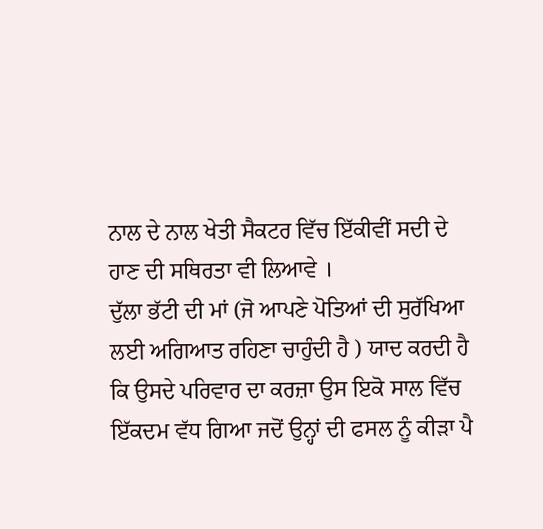ਨਾਲ ਦੇ ਨਾਲ ਖੇਤੀ ਸੈਕਟਰ ਵਿੱਚ ਇੱਕੀਵੀਂ ਸਦੀ ਦੇ ਹਾਣ ਦੀ ਸਥਿਰਤਾ ਵੀ ਲਿਆਵੇ ।
ਦੁੱਲਾ ਭੱਟੀ ਦੀ ਮਾਂ (ਜੋ ਆਪਣੇ ਪੋਤਿਆਂ ਦੀ ਸੁਰੱਖਿਆ ਲਈ ਅਗਿਆਤ ਰਹਿਣਾ ਚਾਹੁੰਦੀ ਹੈ ) ਯਾਦ ਕਰਦੀ ਹੈ ਕਿ ਉਸਦੇ ਪਰਿਵਾਰ ਦਾ ਕਰਜ਼ਾ ਉਸ ਇਕੋ ਸਾਲ ਵਿੱਚ ਇੱਕਦਮ ਵੱਧ ਗਿਆ ਜਦੋਂ ਉਨ੍ਹਾਂ ਦੀ ਫਸਲ ਨੂੰ ਕੀੜਾ ਪੈ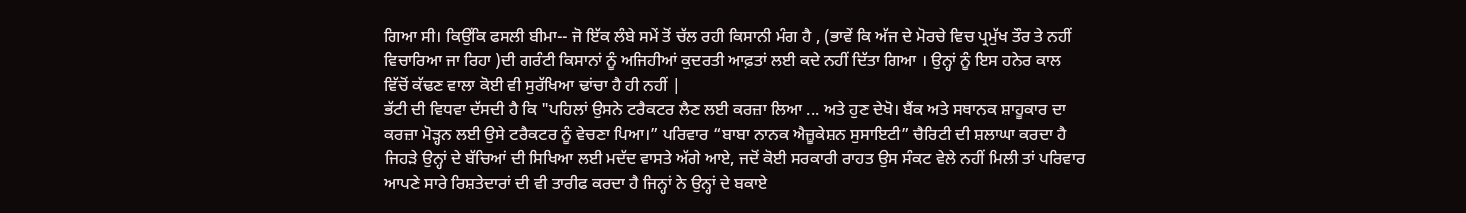ਗਿਆ ਸੀ। ਕਿਉਂਕਿ ਫਸਲੀ ਬੀਮਾ-- ਜੋ ਇੱਕ ਲੰਬੇ ਸਮੇਂ ਤੋਂ ਚੱਲ ਰਹੀ ਕਿਸਾਨੀ ਮੰਗ ਹੈ , (ਭਾਵੇਂ ਕਿ ਅੱਜ ਦੇ ਮੋਰਚੇ ਵਿਚ ਪ੍ਰਮੁੱਖ ਤੌਰ ਤੇ ਨਹੀਂ ਵਿਚਾਰਿਆ ਜਾ ਰਿਹਾ )ਦੀ ਗਰੰਟੀ ਕਿਸਾਨਾਂ ਨੂੰ ਅਜਿਹੀਆਂ ਕੁਦਰਤੀ ਆਫ਼ਤਾਂ ਲਈ ਕਦੇ ਨਹੀਂ ਦਿੱਤਾ ਗਿਆ । ਉਨ੍ਹਾਂ ਨੂੰ ਇਸ ਹਨੇਰ ਕਾਲ ਵਿੱਚੋਂ ਕੱਢਣ ਵਾਲਾ ਕੋਈ ਵੀ ਸੁਰੱਖਿਆ ਢਾਂਚਾ ਹੈ ਹੀ ਨਹੀਂ |
ਭੱਟੀ ਦੀ ਵਿਧਵਾ ਦੱਸਦੀ ਹੈ ਕਿ "ਪਹਿਲਾਂ ਉਸਨੇ ਟਰੈਕਟਰ ਲੈਣ ਲਈ ਕਰਜ਼ਾ ਲਿਆ ... ਅਤੇ ਹੁਣ ਦੇਖੋ। ਬੈਂਕ ਅਤੇ ਸਥਾਨਕ ਸ਼ਾਹੂਕਾਰ ਦਾ ਕਰਜ਼ਾ ਮੋੜ੍ਹਨ ਲਈ ਉਸੇ ਟਰੈਕਟਰ ਨੂੰ ਵੇਚਣਾ ਪਿਆ।” ਪਰਿਵਾਰ “ਬਾਬਾ ਨਾਨਕ ਐਜ਼ੂਕੇਸ਼ਨ ਸੁਸਾਇਟੀ” ਚੈਰਿਟੀ ਦੀ ਸ਼ਲਾਘਾ ਕਰਦਾ ਹੈ ਜਿਹੜੇ ਉਨ੍ਹਾਂ ਦੇ ਬੱਚਿਆਂ ਦੀ ਸਿਖਿਆ ਲਈ ਮਦੱਦ ਵਾਸਤੇ ਅੱਗੇ ਆਏ, ਜਦੋਂ ਕੋਈ ਸਰਕਾਰੀ ਰਾਹਤ ਉਸ ਸੰਕਟ ਵੇਲੇ ਨਹੀਂ ਮਿਲੀ ਤਾਂ ਪਰਿਵਾਰ ਆਪਣੇ ਸਾਰੇ ਰਿਸ਼ਤੇਦਾਰਾਂ ਦੀ ਵੀ ਤਾਰੀਫ ਕਰਦਾ ਹੈ ਜਿਨ੍ਹਾਂ ਨੇ ਉਨ੍ਹਾਂ ਦੇ ਬਕਾਏ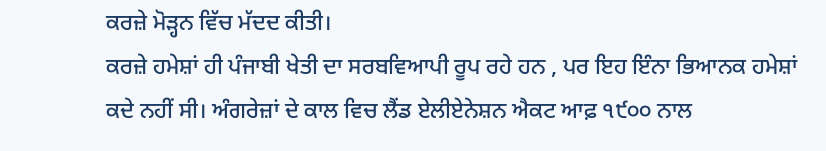ਕਰਜ਼ੇ ਮੋੜ੍ਹਨ ਵਿੱਚ ਮੱਦਦ ਕੀਤੀ।
ਕਰਜ਼ੇ ਹਮੇਸ਼ਾਂ ਹੀ ਪੰਜਾਬੀ ਖੇਤੀ ਦਾ ਸਰਬਵਿਆਪੀ ਰੂਪ ਰਹੇ ਹਨ , ਪਰ ਇਹ ਇੰਨਾ ਭਿਆਨਕ ਹਮੇਸ਼ਾਂ ਕਦੇ ਨਹੀਂ ਸੀ। ਅੰਗਰੇਜ਼ਾਂ ਦੇ ਕਾਲ ਵਿਚ ਲੈਂਡ ਏਲੀਏਨੇਸ਼ਨ ਐਕਟ ਆਫ਼ ੧੯੦੦ ਨਾਲ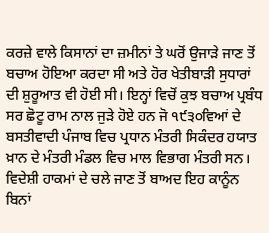ਕਰਜ਼ੇ ਵਾਲੇ ਕਿਸਾਨਾਂ ਦਾ ਜ਼ਮੀਨਾਂ ਤੇ ਘਰੋਂ ਉਜਾੜੇ ਜਾਣ ਤੋਂ ਬਚਾਅ ਹੋਇਆ ਕਰਦਾ ਸੀ ਅਤੇ ਹੋਰ ਖੇਤੀਬਾੜੀ ਸੁਧਾਰਾਂ ਦੀ ਸ਼ੁਰੂਆਤ ਵੀ ਹੋਈ ਸੀ। ਇਨ੍ਹਾਂ ਵਿਚੋਂ ਕੁਝ ਬਚਾਅ ਪ੍ਰਬੰਧ ਸਰ ਛੋਟੂ ਰਾਮ ਨਾਲ ਜੁੜੇ ਹੋਏ ਹਨ ਜੋ ੧੯੩੦ਵਿਆਂ ਦੇ ਬਸਤੀਵਾਦੀ ਪੰਜਾਬ ਵਿਚ ਪ੍ਰਧਾਨ ਮੰਤਰੀ ਸਿਕੰਦਰ ਹਯਾਤ ਖ਼ਾਨ ਦੇ ਮੰਤਰੀ ਮੰਡਲ ਵਿਚ ਮਾਲ ਵਿਭਾਗ ਮੰਤਰੀ ਸਨ। ਵਿਦੇਸ਼ੀ ਹਾਕਮਾਂ ਦੇ ਚਲੇ ਜਾਣ ਤੋਂ ਬਾਅਦ ਇਹ ਕਾਨੂੰਨ ਬਿਨਾਂ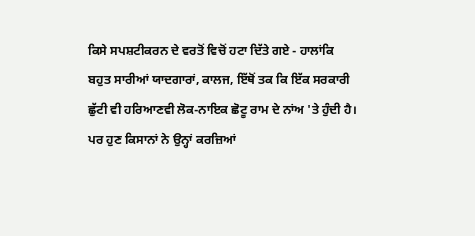ਕਿਸੇ ਸਪਸ਼ਟੀਕਰਨ ਦੇ ਵਰਤੋਂ ਵਿਚੋਂ ਹਟਾ ਦਿੱਤੇ ਗਏ - ਹਾਲਾਂਕਿ ਬਹੁਤ ਸਾਰੀਆਂ ਯਾਦਗਾਰਾਂ, ਕਾਲਜ, ਇੱਥੋਂ ਤਕ ਕਿ ਇੱਕ ਸਰਕਾਰੀ ਛੁੱਟੀ ਵੀ ਹਰਿਆਣਵੀ ਲੋਕ-ਨਾਇਕ ਛੋਟੂ ਰਾਮ ਦੇ ਨਾਂਅ 'ਤੇ ਹੁੰਦੀ ਹੈ।
ਪਰ ਹੁਣ ਕਿਸਾਨਾਂ ਨੇ ਉਨ੍ਹਾਂ ਕਰਜ਼ਿਆਂ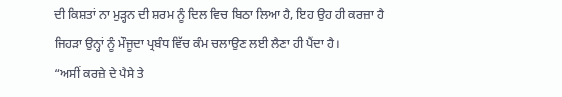ਦੀ ਕਿਸ਼ਤਾਂ ਨਾ ਮੁੜ੍ਹਨ ਦੀ ਸ਼ਰਮ ਨੂੰ ਦਿਲ ਵਿਚ ਬਿਠਾ ਲਿਆ ਹੈ, ਇਹ ਉਹ ਹੀ ਕਰਜ਼ਾ ਹੈ ਜਿਹੜਾ ਉਨ੍ਹਾਂ ਨੂੰ ਮੌਜੂਦਾ ਪ੍ਰਬੰਧ ਵਿੱਚ ਕੰਮ ਚਲਾਉਣ ਲਈ ਲੈਣਾ ਹੀ ਪੈਂਦਾ ਹੈ।
“ਅਸੀਂ ਕਰਜ਼ੇ ਦੇ ਪੈਸੇ ਤੇ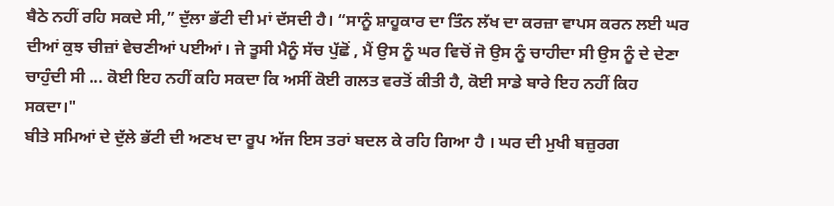ਬੈਠੇ ਨਹੀਂ ਰਹਿ ਸਕਦੇ ਸੀ,” ਦੁੱਲਾ ਭੱਟੀ ਦੀ ਮਾਂ ਦੱਸਦੀ ਹੈ। “ਸਾਨੂੰ ਸ਼ਾਹੂਕਾਰ ਦਾ ਤਿੰਨ ਲੱਖ ਦਾ ਕਰਜ਼ਾ ਵਾਪਸ ਕਰਨ ਲਈ ਘਰ ਦੀਆਂ ਕੁਝ ਚੀਜ਼ਾਂ ਵੇਚਣੀਆਂ ਪਈਆਂ। ਜੇ ਤੂਸੀ ਮੈਨੂੰ ਸੱਚ ਪੁੱਛੋਂ , ਮੈਂ ਉਸ ਨੂੰ ਘਰ ਵਿਚੋਂ ਜੋ ਉਸ ਨੂੰ ਚਾਹੀਦਾ ਸੀ ਉਸ ਨੂੰ ਦੇ ਦੇਣਾ ਚਾਹੁੰਦੀ ਸੀ ... ਕੋਈ ਇਹ ਨਹੀਂ ਕਹਿ ਸਕਦਾ ਕਿ ਅਸੀਂ ਕੋਈ ਗਲਤ ਵਰਤੋਂ ਕੀਤੀ ਹੈ, ਕੋਈ ਸਾਡੇ ਬਾਰੇ ਇਹ ਨਹੀਂ ਕਿਹ ਸਕਦਾ।"
ਬੀਤੇ ਸਮਿਆਂ ਦੇ ਦੁੱਲੇ ਭੱਟੀ ਦੀ ਅਣਖ ਦਾ ਰੂਪ ਅੱਜ ਇਸ ਤਰਾਂ ਬਦਲ ਕੇ ਰਹਿ ਗਿਆ ਹੈ । ਘਰ ਦੀ ਮੁਖੀ ਬਜ਼ੁਰਗ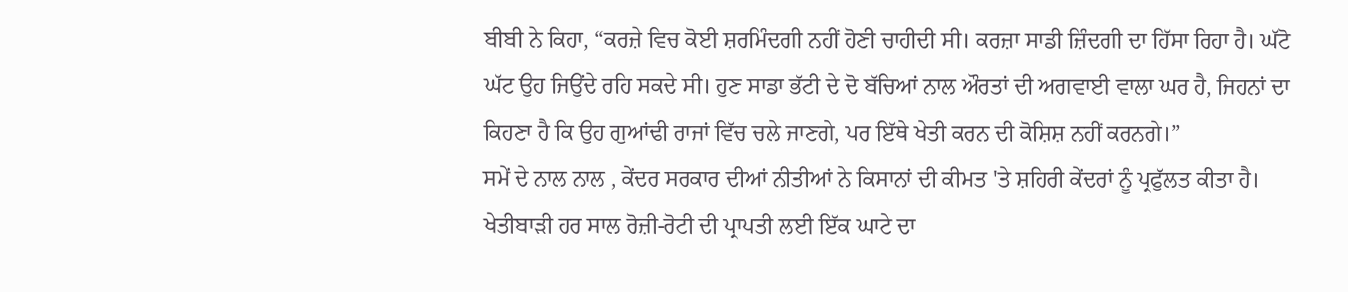ਬੀਬੀ ਨੇ ਕਿਹਾ, “ਕਰਜ਼ੇ ਵਿਚ ਕੋਈ ਸ਼ਰਮਿੰਦਗੀ ਨਹੀਂ ਹੋਣੀ ਚਾਹੀਦੀ ਸੀ। ਕਰਜ਼ਾ ਸਾਡੀ ਜ਼ਿੰਦਗੀ ਦਾ ਹਿੱਸਾ ਰਿਹਾ ਹੈ। ਘੱਟੋ ਘੱਟ ਉਹ ਜਿਉਂਦੇ ਰਹਿ ਸਕਦੇ ਸੀ। ਹੁਣ ਸਾਡਾ ਭੱਟੀ ਦੇ ਦੋ ਬੱਚਿਆਂ ਨਾਲ ਔਰਤਾਂ ਦੀ ਅਗਵਾਈ ਵਾਲਾ ਘਰ ਹੈ, ਜਿਹਨਾਂ ਦਾ ਕਿਹਣਾ ਹੈ ਕਿ ਉਹ ਗੁਆਂਢੀ ਰਾਜਾਂ ਵਿੱਚ ਚਲੇ ਜਾਣਗੇ, ਪਰ ਇੱਥੇ ਖੇਤੀ ਕਰਨ ਦੀ ਕੋਸ਼ਿਸ਼ ਨਹੀਂ ਕਰਨਗੇ।”
ਸਮੇਂ ਦੇ ਨਾਲ ਨਾਲ , ਕੇਂਦਰ ਸਰਕਾਰ ਦੀਆਂ ਨੀਤੀਆਂ ਨੇ ਕਿਸਾਨਾਂ ਦੀ ਕੀਮਤ 'ਤੇ ਸ਼ਹਿਰੀ ਕੇਂਦਰਾਂ ਨੂੰ ਪ੍ਰਫੁੱਲਤ ਕੀਤਾ ਹੈ। ਖੇਤੀਬਾੜੀ ਹਰ ਸਾਲ ਰੋਜ਼ੀ-ਰੋਟੀ ਦੀ ਪ੍ਰਾਪਤੀ ਲਈ ਇੱਕ ਘਾਟੇ ਦਾ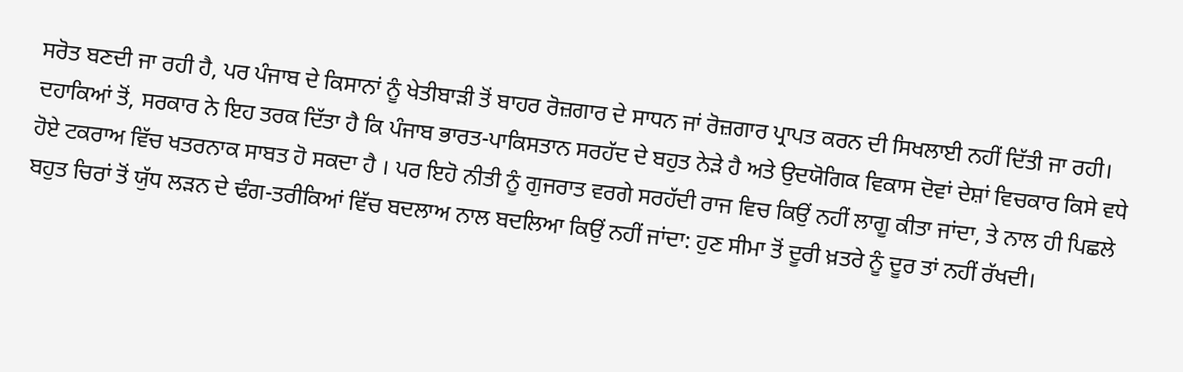ਸਰੋਤ ਬਣਦੀ ਜਾ ਰਹੀ ਹੈ, ਪਰ ਪੰਜਾਬ ਦੇ ਕਿਸਾਨਾਂ ਨੂੰ ਖੇਤੀਬਾੜੀ ਤੋਂ ਬਾਹਰ ਰੋਜ਼ਗਾਰ ਦੇ ਸਾਧਨ ਜਾਂ ਰੋਜ਼ਗਾਰ ਪ੍ਰਾਪਤ ਕਰਨ ਦੀ ਸਿਖਲਾਈ ਨਹੀਂ ਦਿੱਤੀ ਜਾ ਰਹੀ। ਦਹਾਕਿਆਂ ਤੋਂ, ਸਰਕਾਰ ਨੇ ਇਹ ਤਰਕ ਦਿੱਤਾ ਹੈ ਕਿ ਪੰਜਾਬ ਭਾਰਤ-ਪਾਕਿਸਤਾਨ ਸਰਹੱਦ ਦੇ ਬਹੁਤ ਨੇੜੇ ਹੈ ਅਤੇ ਉਦਯੋਗਿਕ ਵਿਕਾਸ ਦੋਵਾਂ ਦੇਸ਼ਾਂ ਵਿਚਕਾਰ ਕਿਸੇ ਵਧੇ ਹੋਏ ਟਕਰਾਅ ਵਿੱਚ ਖਤਰਨਾਕ ਸਾਬਤ ਹੋ ਸਕਦਾ ਹੈ । ਪਰ ਇਹੋ ਨੀਤੀ ਨੂੰ ਗੁਜਰਾਤ ਵਰਗੇ ਸਰਹੱਦੀ ਰਾਜ ਵਿਚ ਕਿਉਂ ਨਹੀਂ ਲਾਗੂ ਕੀਤਾ ਜਾਂਦਾ, ਤੇ ਨਾਲ ਹੀ ਪਿਛਲੇ ਬਹੁਤ ਚਿਰਾਂ ਤੋਂ ਯੁੱਧ ਲੜਨ ਦੇ ਢੰਗ-ਤਰੀਕਿਆਂ ਵਿੱਚ ਬਦਲਾਅ ਨਾਲ ਬਦਲਿਆ ਕਿਉਂ ਨਹੀਂ ਜਾਂਦਾ: ਹੁਣ ਸੀਮਾ ਤੋਂ ਦੂਰੀ ਖ਼ਤਰੇ ਨੂੰ ਦੂਰ ਤਾਂ ਨਹੀਂ ਰੱਖਦੀ।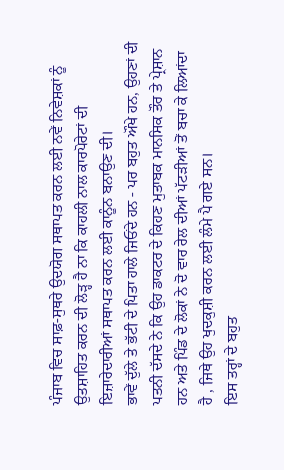ਪੰਜਾਬ ਵਿਚ ਸਾਫ਼-ਸੁਥਰੇ ਉਦਯੋਗ ਸਥਾਪਤ ਕਰਨ ਲਈ ਨਵੇਂ ਨਿਵੇਸ਼ਕਾਂ ਨੂੰ ਉਤਸ਼ਾਹਿਤ ਕਰਨ ਦੀ ਲੋੜ੍ਹ ਹੈ ਨਾ ਕਿ ਕਾਹਲੀ ਨਾਲ ਕਾਰਪੋਰੇਟਾਂ ਦੀ ਇਜ਼ਾਰੇਦਾਰੀਆਂ ਸਥਾਪਤ ਕਰਨ ਲਈ ਕਾਨੂੰਨ ਬਨਾਉਣ ਦੀ।
ਭਾਵੇਂ ਦੁੱਲੇ ਤੇ ਭੱਟੀ ਦੇ ਪਿਤਾ ਹਾਲੇ ਜਿਓਂਦੇ ਹਨ - ਪਰ ਬਹੁਤ ਔਖੇ ਹਨ, ਉਹਣਾਂ ਦੀ ਪਤਨੀ ਦੱਸਦੇ ਨੇ ਕਿ ਉਹ ਡਾਕਟਰ ਦੇ ਕਿਹਣ ਮੁਤਾਬਕ ਮਾਨਸਿਕ ਤੌਰ ਤੇ ਪ੍ਰੇਸ਼ਾਨ ਹਨ ਅਤੇ ਪਿੰਡ ਦੇ ਲੋਕਾਂ ਨੇ ਦੋ ਵਾਰ ਰੇਲ ਦੀਆਂ ਪੱਟੜੀਆਂ ਤੋਂ ਬਚਾ ਕੇ ਲਿਆਂਦਾ ਹੈ , ਜਿਥੇ ਉਹ ਖੁਦਕੁਸ਼ੀ ਕਰਨ ਲਈ ਲੰਮੇ ਪੈ ਗਏ ਸਨ।
ਇਸ ਤਰ੍ਹਾਂ ਦੇ ਬਹੁਤ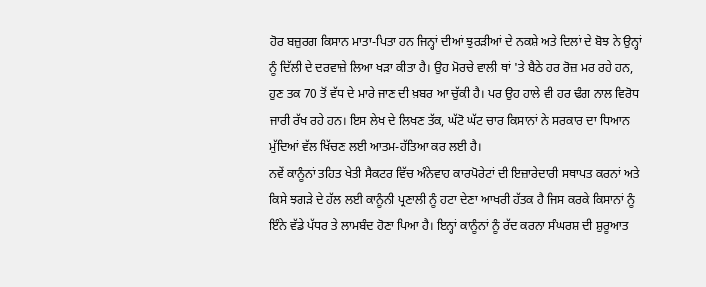ਹੋਰ ਬਜ਼ੁਰਗ ਕਿਸਾਨ ਮਾਤਾ-ਪਿਤਾ ਹਨ ਜਿਨ੍ਹਾਂ ਦੀਆਂ ਝੁਰੜੀਆਂ ਦੇ ਨਕਸ਼ੇ ਅਤੇ ਦਿਲਾਂ ਦੇ ਬੋਝ ਨੇ ਉਨ੍ਹਾਂ ਨੂੰ ਦਿੱਲੀ ਦੇ ਦਰਵਾਜ਼ੇ ਲਿਆ ਖੜਾ ਕੀਤਾ ਹੈ। ਉਹ ਮੋਰਚੇ ਵਾਲੀ ਥਾਂ 'ਤੇ ਬੈਠੇ ਹਰ ਰੋਜ਼ ਮਰ ਰਹੇ ਹਨ, ਹੁਣ ਤਕ 70 ਤੋਂ ਵੱਧ ਦੇ ਮਾਰੇ ਜਾਣ ਦੀ ਖ਼ਬਰ ਆ ਚੁੱਕੀ ਹੈ। ਪਰ ਉਹ ਹਾਲੇ ਵੀ ਹਰ ਢੰਗ ਨਾਲ ਵਿਰੋਧ ਜਾਰੀ ਰੱਖ ਰਹੇ ਹਨ। ਇਸ ਲੇਖ ਦੇ ਲਿਖਣ ਤੱਕ, ਘੱਟੋ ਘੱਟ ਚਾਰ ਕਿਸਾਨਾਂ ਨੇ ਸਰਕਾਰ ਦਾ ਧਿਆਨ ਮੁੱਦਿਆਂ ਵੱਲ ਖਿੱਚਣ ਲਈ ਆਤਮ-ਹੱਤਿਆ ਕਰ ਲਈ ਹੈ।
ਨਵੇਂ ਕਾਨੂੰਨਾਂ ਤਹਿਤ ਖੇਤੀ ਸੈਕਟਰ ਵਿੱਚ ਅੰਨੇਵਾਹ ਕਾਰਪੋਰੇਟਾਂ ਦੀ ਇਜ਼ਾਰੇਦਾਰੀ ਸਥਾਪਤ ਕਰਨਾਂ ਅਤੇ ਕਿਸੇ ਝਗੜੇ ਦੇ ਹੱਲ ਲਈ ਕਾਨੂੰਨੀ ਪ੍ਰਣਾਲੀ ਨੂੰ ਹਟਾ ਦੇਣਾ ਆਖਰੀ ਹੱਤਕ ਹੈ ਜਿਸ ਕਰਕੇ ਕਿਸਾਨਾਂ ਨੂੰ ਇੰਨੇ ਵੱਡੇ ਪੱਧਰ ਤੇ ਲਾਮਬੰਦ ਹੋਣਾ ਪਿਆ ਹੈ। ਇਨ੍ਹਾਂ ਕਾਨੂੰਨਾਂ ਨੂੰ ਰੱਦ ਕਰਨਾ ਸੰਘਰਸ਼ ਦੀ ਸ਼ੁਰੂਆਤ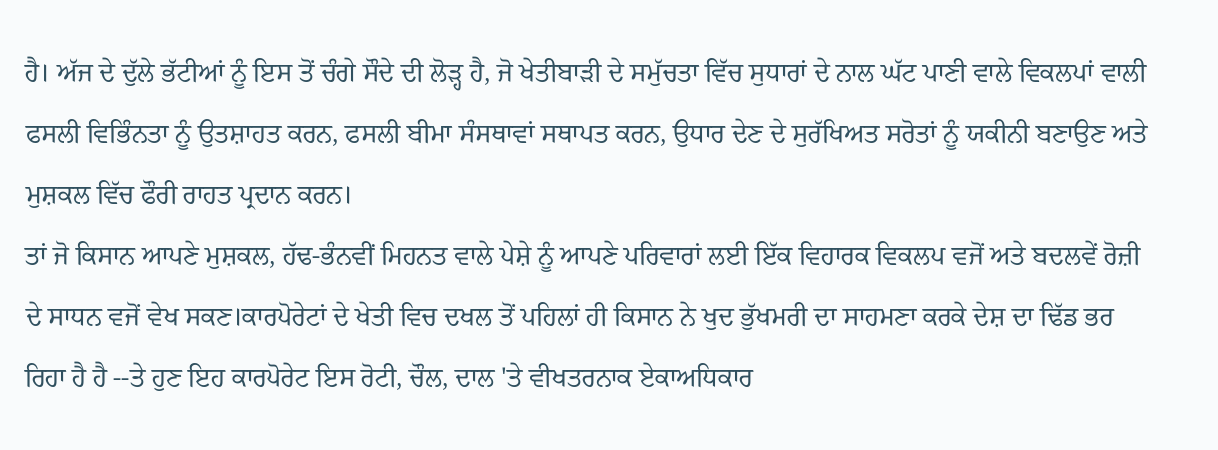ਹੈ। ਅੱਜ ਦੇ ਦੁੱਲੇ ਭੱਟੀਆਂ ਨੂੰ ਇਸ ਤੋਂ ਚੰਗੇ ਸੌਦੇ ਦੀ ਲੋੜ੍ਹ ਹੈ, ਜੋ ਖੇਤੀਬਾੜੀ ਦੇ ਸਮੁੱਚਤਾ ਵਿੱਚ ਸੁਧਾਰਾਂ ਦੇ ਨਾਲ ਘੱਟ ਪਾਣੀ ਵਾਲੇ ਵਿਕਲਪਾਂ ਵਾਲੀ ਫਸਲੀ ਵਿਭਿੰਨਤਾ ਨੂੰ ਉਤਸ਼ਾਹਤ ਕਰਨ, ਫਸਲੀ ਬੀਮਾ ਸੰਸਥਾਵਾਂ ਸਥਾਪਤ ਕਰਨ, ਉਧਾਰ ਦੇਣ ਦੇ ਸੁਰੱਖਿਅਤ ਸਰੋਤਾਂ ਨੂੰ ਯਕੀਨੀ ਬਣਾਉਣ ਅਤੇ ਮੁਸ਼ਕਲ ਵਿੱਚ ਫੌਰੀ ਰਾਹਤ ਪ੍ਰਦਾਨ ਕਰਨ।
ਤਾਂ ਜੋ ਕਿਸਾਨ ਆਪਣੇ ਮੁਸ਼ਕਲ, ਹੱਢ-ਭੰਨਵੀਂ ਮਿਹਨਤ ਵਾਲੇ ਪੇਸ਼ੇ ਨੂੰ ਆਪਣੇ ਪਰਿਵਾਰਾਂ ਲਈ ਇੱਕ ਵਿਹਾਰਕ ਵਿਕਲਪ ਵਜੋਂ ਅਤੇ ਬਦਲਵੇਂ ਰੋਜ਼ੀ ਦੇ ਸਾਧਨ ਵਜੋਂ ਵੇਖ ਸਕਣ।ਕਾਰਪੋਰੇਟਾਂ ਦੇ ਖੇਤੀ ਵਿਚ ਦਖਲ ਤੋਂ ਪਹਿਲਾਂ ਹੀ ਕਿਸਾਨ ਨੇ ਖੁਦ ਭੁੱਖਮਰੀ ਦਾ ਸਾਹਮਣਾ ਕਰਕੇ ਦੇਸ਼ ਦਾ ਢਿੱਡ ਭਰ ਰਿਹਾ ਹੈ ਹੈ --ਤੇ ਹੁਣ ਇਹ ਕਾਰਪੋਰੇਟ ਇਸ ਰੋਟੀ, ਚੌਲ, ਦਾਲ 'ਤੇ ਵੀਖਤਰਨਾਕ ਏਕਾਅਧਿਕਾਰ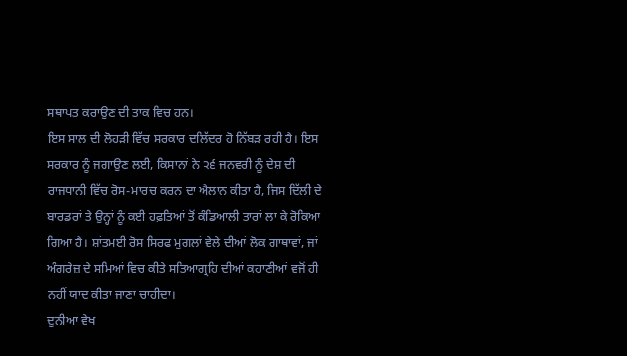ਸਥਾਪਤ ਕਰਾਉਣ ਦੀ ਤਾਕ ਵਿਚ ਹਨ।
ਇਸ ਸਾਲ ਦੀ ਲੋਹੜੀ ਵਿੱਚ ਸਰਕਾਰ ਦਲਿੱਦਰ ਹੋ ਨਿੱਬੜ ਰਹੀ ਹੈ। ਇਸ ਸਰਕਾਰ ਨੂੰ ਜਗਾਉਣ ਲਈ, ਕਿਸਾਨਾਂ ਨੇ ੨੬ ਜਨਵਰੀ ਨੂੰ ਦੇਸ਼ ਦੀ ਰਾਜਧਾਨੀ ਵਿੱਚ ਰੋਸ-ਮਾਰਚ ਕਰਨ ਦਾ ਐਲਾਨ ਕੀਤਾ ਹੈ, ਜਿਸ ਦਿੱਲੀ ਦੇ ਬਾਰਡਰਾਂ ਤੇ ਉਨ੍ਹਾਂ ਨੂੰ ਕਈ ਹਫ਼ਤਿਆਂ ਤੋਂ ਕੰਡਿਆਲੀ ਤਾਰਾਂ ਲਾ ਕੇ ਰੋਕਿਆ ਗਿਆ ਹੈ। ਸ਼ਾਂਤਮਈ ਰੋਸ ਸਿਰਫ ਮੁਗਲਾਂ ਵੇਲੇ ਦੀਆਂ ਲੋਕ ਗਾਥਾਵਾਂ, ਜਾਂ ਅੰਗਰੇਜ਼ ਦੇ ਸਮਿਆਂ ਵਿਚ ਕੀਤੇ ਸਤਿਆਗ੍ਰਹਿ ਦੀਆਂ ਕਹਾਣੀਆਂ ਵਜੋਂ ਹੀ ਨਹੀਂ ਯਾਦ ਕੀਤਾ ਜਾਣਾ ਚਾਹੀਦਾ।
ਦੁਨੀਆ ਵੇਖ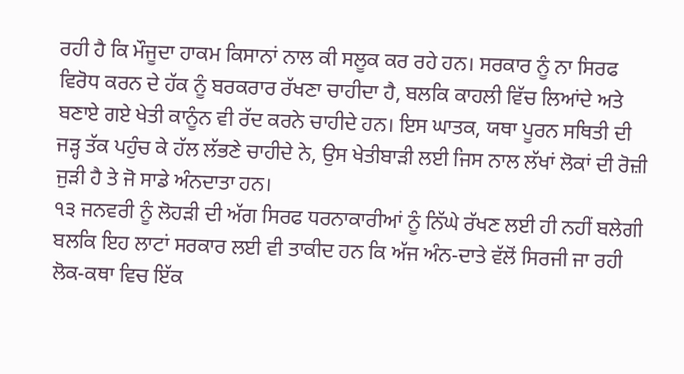ਰਹੀ ਹੈ ਕਿ ਮੌਜੂਦਾ ਹਾਕਮ ਕਿਸਾਨਾਂ ਨਾਲ ਕੀ ਸਲੂਕ ਕਰ ਰਹੇ ਹਨ। ਸਰਕਾਰ ਨੂੰ ਨਾ ਸਿਰਫ ਵਿਰੋਧ ਕਰਨ ਦੇ ਹੱਕ ਨੂੰ ਬਰਕਰਾਰ ਰੱਖਣਾ ਚਾਹੀਦਾ ਹੈ, ਬਲਕਿ ਕਾਹਲੀ ਵਿੱਚ ਲਿਆਂਦੇ ਅਤੇ ਬਣਾਏ ਗਏ ਖੇਤੀ ਕਾਨੂੰਨ ਵੀ ਰੱਦ ਕਰਨੇ ਚਾਹੀਦੇ ਹਨ। ਇਸ ਘਾਤਕ, ਯਥਾ ਪੂਰਨ ਸਥਿਤੀ ਦੀ ਜੜ੍ਹ ਤੱਕ ਪਹੁੰਚ ਕੇ ਹੱਲ ਲੱਭਣੇ ਚਾਹੀਦੇ ਨੇ, ਉਸ ਖੇਤੀਬਾੜੀ ਲਈ ਜਿਸ ਨਾਲ ਲੱਖਾਂ ਲੋਕਾਂ ਦੀ ਰੋਜ਼ੀ ਜੁੜੀ ਹੈ ਤੇ ਜੋ ਸਾਡੇ ਅੰਨਦਾਤਾ ਹਨ।
੧੩ ਜਨਵਰੀ ਨੂੰ ਲੋਹੜੀ ਦੀ ਅੱਗ ਸਿਰਫ ਧਰਨਾਕਾਰੀਆਂ ਨੂੰ ਨਿੱਘੇ ਰੱਖਣ ਲਈ ਹੀ ਨਹੀਂ ਬਲੇਗੀ ਬਲਕਿ ਇਹ ਲਾਟਾਂ ਸਰਕਾਰ ਲਈ ਵੀ ਤਾਕੀਦ ਹਨ ਕਿ ਅੱਜ ਅੰਨ-ਦਾਤੇ ਵੱਲੋਂ ਸਿਰਜੀ ਜਾ ਰਹੀ ਲੋਕ-ਕਥਾ ਵਿਚ ਇੱਕ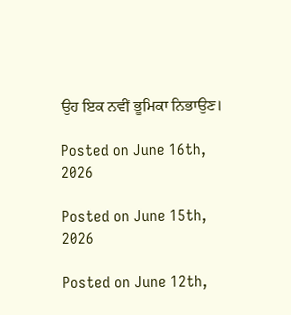ਉਹ ਇਕ ਨਵੀਂ ਭੂਮਿਕਾ ਨਿਭਾਉਣ।

Posted on June 16th, 2026

Posted on June 15th, 2026

Posted on June 12th,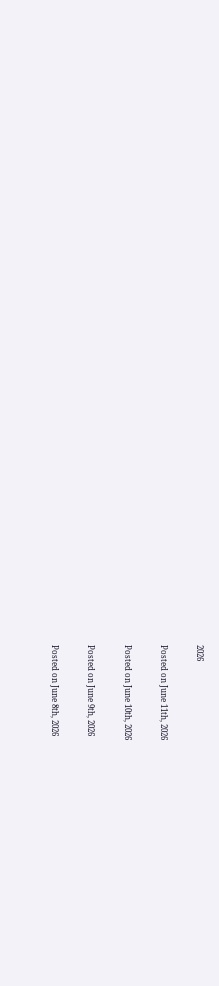2026

Posted on June 11th, 2026

Posted on June 10th, 2026

Posted on June 9th, 2026

Posted on June 8th, 2026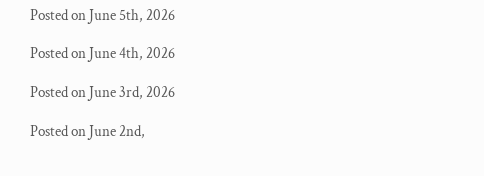Posted on June 5th, 2026

Posted on June 4th, 2026

Posted on June 3rd, 2026

Posted on June 2nd,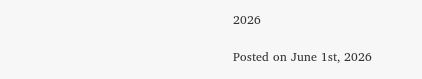2026

Posted on June 1st, 2026